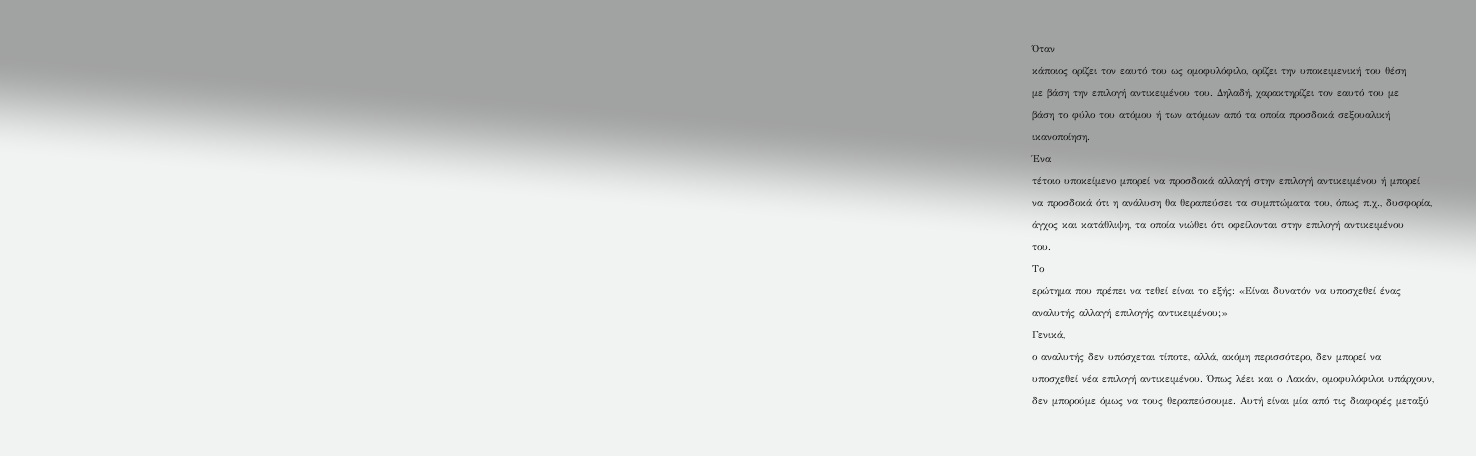Όταν
κάποιος ορίζει τον εαυτό του ως ομοφυλόφιλο, ορίζει την υποκειμενική του θέση
με βάση την επιλογή αντικειμένου του. Δηλαδή, χαρακτηρίζει τον εαυτό του με
βάση το φύλο του ατόμου ή των ατόμων από τα οποία προσδοκά σεξουαλική
ικανοποίηση.
Ένα
τέτοιο υποκείμενο μπορεί να προσδοκά αλλαγή στην επιλογή αντικειμένου ή μπορεί
να προσδοκά ότι η ανάλυση θα θεραπεύσει τα συμπτώματα του, όπως π.χ., δυσφορία,
άγχος και κατάθλιψη, τα οποία νιώθει ότι οφείλονται στην επιλογή αντικειμένου
του.
Το
ερώτημα που πρέπει να τεθεί είναι το εξής: «Είναι δυνατόν να υποσχεθεί ένας
αναλυτής αλλαγή επιλογής αντικειμένου;»
Γενικά,
ο αναλυτής δεν υπόσχεται τίποτε, αλλά, ακόμη περισσότερο, δεν μπορεί να
υποσχεθεί νέα επιλογή αντικειμένου. Όπως λέει και ο Λακάν, ομοφυλόφιλοι υπάρχουν,
δεν μπορούμε όμως να τους θεραπεύσουμε. Αυτή είναι μία από τις διαφορές μεταξύ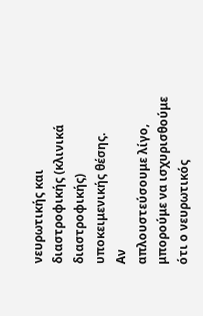νευρωτικής και διαστροφικής (κλινικά διαστροφικής) υποκειμενικής θέσης.
Αν
απλουστεύσουμε λίγο, μπορούμε να ισχυρισθούμε ότι ο νευρωτικός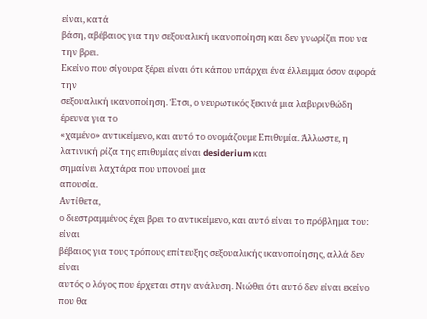είναι, κατά
βάση, αβέβαιος για την σεξουαλική ικανοποίηση και δεν γνωρίζει που να την βρει.
Εκείνο που σίγουρα ξέρει είναι ότι κάπου υπάρχει ένα έλλειμμα όσον αφορά την
σεξουαλική ικανοποίηση. Έτσι, ο νευρωτικός ξεκινά μια λαβυρινθώδη έρευνα για το
«χαμένο» αντικείμενο, και αυτό το ονομάζουμε Επιθυμία. Άλλωστε, η λατινική ρίζα της επιθυμίας είναι desiderium και
σημαίνει λαχτάρα που υπονοεί μια
απουσία.
Αντίθετα,
ο διεστραμμένος έχει βρει το αντικείμενο, και αυτό είναι το πρόβλημα του: είναι
βέβαιος για τους τρόπους επίτευξης σεξουαλικής ικανοποίησης, αλλά δεν είναι
αυτός ο λόγος που έρχεται στην ανάλυση. Νιώθει ότι αυτό δεν είναι εκείνο που θα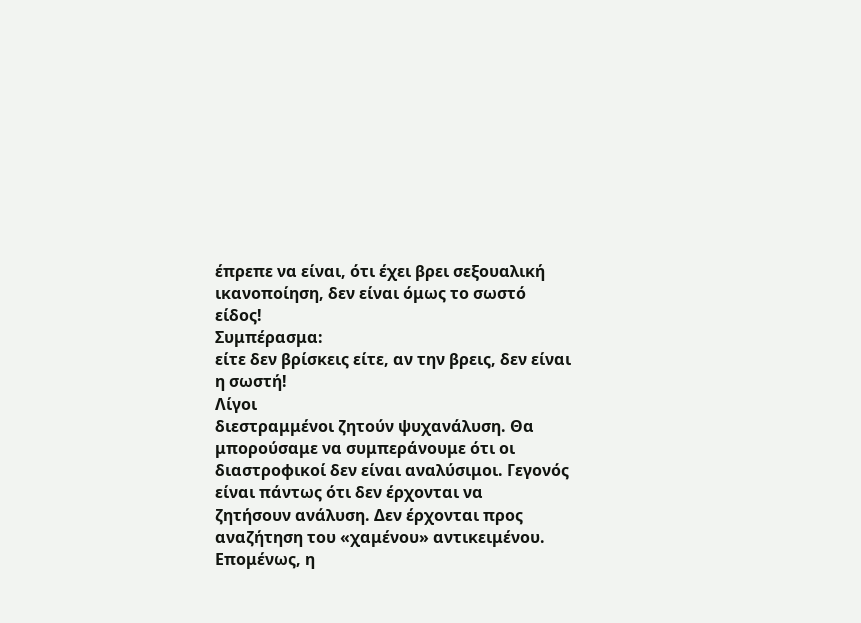έπρεπε να είναι, ότι έχει βρει σεξουαλική ικανοποίηση, δεν είναι όμως το σωστό
είδος!
Συμπέρασμα:
είτε δεν βρίσκεις είτε, αν την βρεις, δεν είναι η σωστή!
Λίγοι
διεστραμμένοι ζητούν ψυχανάλυση. Θα μπορούσαμε να συμπεράνουμε ότι οι
διαστροφικοί δεν είναι αναλύσιμοι. Γεγονός είναι πάντως ότι δεν έρχονται να
ζητήσουν ανάλυση. Δεν έρχονται προς αναζήτηση του «χαμένου» αντικειμένου.
Επομένως, η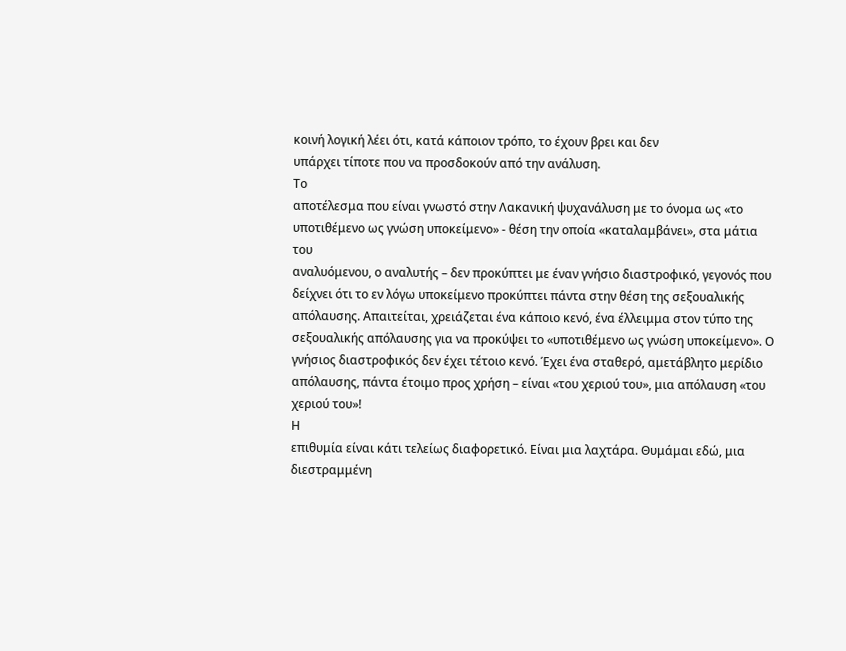κοινή λογική λέει ότι, κατά κάποιον τρόπο, το έχουν βρει και δεν
υπάρχει τίποτε που να προσδοκούν από την ανάλυση.
Το
αποτέλεσμα που είναι γνωστό στην Λακανική ψυχανάλυση με το όνομα ως «το
υποτιθέμενο ως γνώση υποκείμενο» - θέση την οποία «καταλαμβάνει», στα μάτια του
αναλυόμενου, ο αναλυτής – δεν προκύπτει με έναν γνήσιο διαστροφικό, γεγονός που
δείχνει ότι το εν λόγω υποκείμενο προκύπτει πάντα στην θέση της σεξουαλικής
απόλαυσης. Απαιτείται, χρειάζεται ένα κάποιο κενό, ένα έλλειμμα στον τύπο της
σεξουαλικής απόλαυσης για να προκύψει το «υποτιθέμενο ως γνώση υποκείμενο». Ο
γνήσιος διαστροφικός δεν έχει τέτοιο κενό. Έχει ένα σταθερό, αμετάβλητο μερίδιο
απόλαυσης, πάντα έτοιμο προς χρήση – είναι «του χεριού του», μια απόλαυση «του
χεριού του»!
Η
επιθυμία είναι κάτι τελείως διαφορετικό. Είναι μια λαχτάρα. Θυμάμαι εδώ, μια διεστραμμένη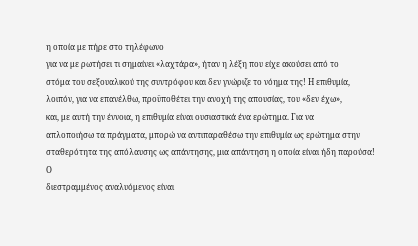η οποία με πήρε στο τηλέφωνο
για να με ρωτήσει τι σημαίνει «λαχτάρα», ήταν η λέξη που είχε ακούσει από το
στόμα του σεξουαλικού της συντρόφου και δεν γνώριζε το νόημα της! Η επιθυμία,
λοιπόν, για να επανέλθω, προϋποθέτει την ανοχή της απουσίας, του «δεν έχω»,
και, με αυτή την έννοια, η επιθυμία είναι ουσιαστικά ένα ερώτημα. Για να
απλοποιήσω τα πράγματα, μπορώ να αντιπαραθέσω την επιθυμία ως ερώτημα στην
σταθερότητα της απόλαυσης ως απάντησης, μια απάντηση η οποία είναι ήδη παρούσα!
Ο
διεστραμμένος αναλυόμενος είναι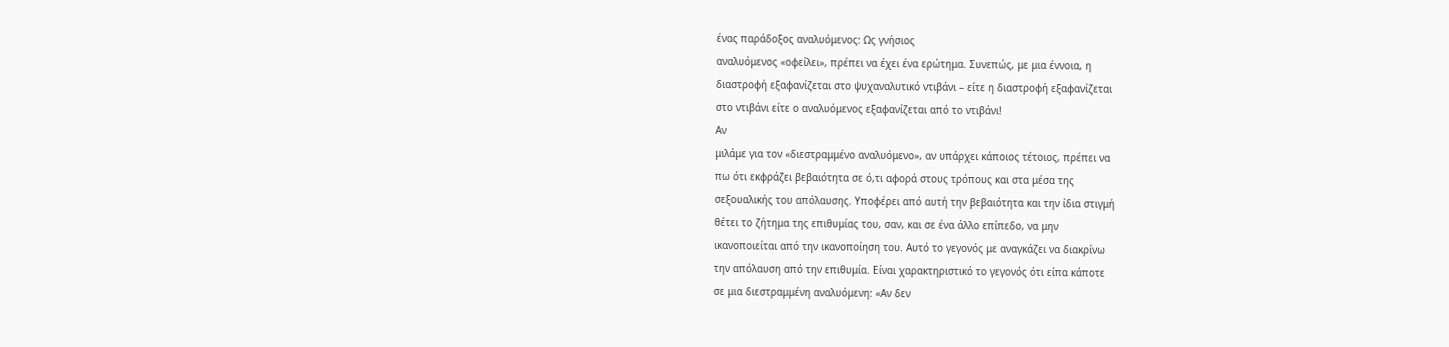ένας παράδοξος αναλυόμενος: Ως γνήσιος
αναλυόμενος «οφείλει», πρέπει να έχει ένα ερώτημα. Συνεπώς, με μια έννοια, η
διαστροφή εξαφανίζεται στο ψυχαναλυτικό ντιβάνι – είτε η διαστροφή εξαφανίζεται
στο ντιβάνι είτε ο αναλυόμενος εξαφανίζεται από το ντιβάνι!
Αν
μιλάμε για τον «διεστραμμένο αναλυόμενο», αν υπάρχει κάποιος τέτοιος, πρέπει να
πω ότι εκφράζει βεβαιότητα σε ό,τι αφορά στους τρόπους και στα μέσα της
σεξουαλικής του απόλαυσης. Υποφέρει από αυτή την βεβαιότητα και την ίδια στιγμή
θέτει το ζήτημα της επιθυμίας του, σαν, και σε ένα άλλο επίπεδο, να μην
ικανοποιείται από την ικανοποίηση του. Αυτό το γεγονός με αναγκάζει να διακρίνω
την απόλαυση από την επιθυμία. Είναι χαρακτηριστικό το γεγονός ότι είπα κάποτε
σε μια διεστραμμένη αναλυόμενη: «Αν δεν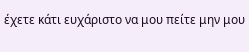έχετε κάτι ευχάριστο να μου πείτε μην μου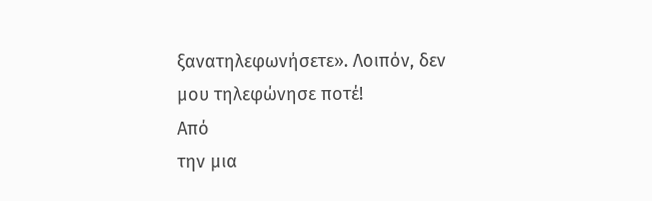ξανατηλεφωνήσετε». Λοιπόν, δεν
μου τηλεφώνησε ποτέ!
Από
την μια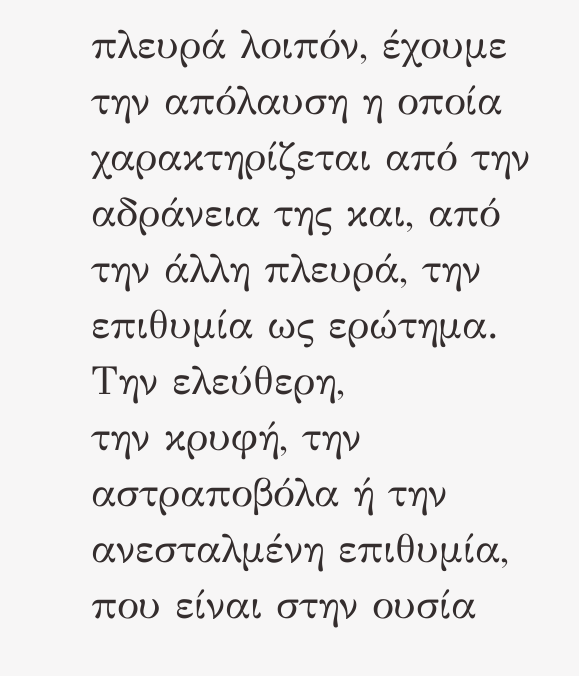πλευρά λοιπόν, έχουμε την απόλαυση η οποία χαρακτηρίζεται από την
αδράνεια της και, από την άλλη πλευρά, την επιθυμία ως ερώτημα. Την ελεύθερη,
την κρυφή, την αστραποβόλα ή την ανεσταλμένη επιθυμία, που είναι στην ουσία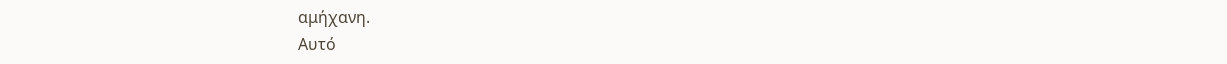αμήχανη.
Αυτό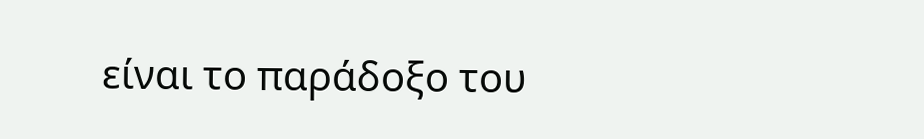είναι το παράδοξο του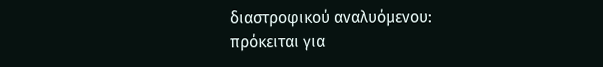διαστροφικού αναλυόμενου: πρόκειται για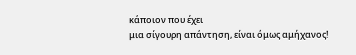κάποιον που έχει
μια σίγουρη απάντηση, είναι όμως αμήχανος!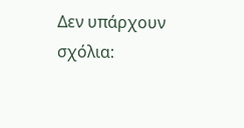Δεν υπάρχουν σχόλια: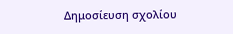Δημοσίευση σχολίου